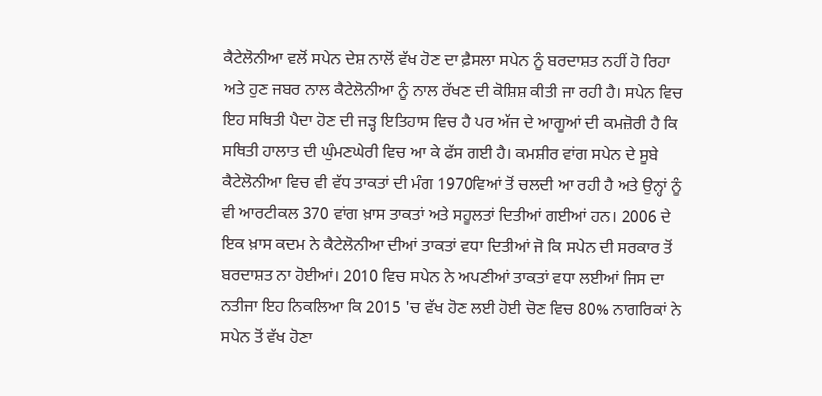ਕੈਟੇਲੋਨੀਆ ਵਲੋਂ ਸਪੇਨ ਦੇਸ਼ ਨਾਲੋਂ ਵੱਖ ਹੋਣ ਦਾ ਫ਼ੈਸਲਾ ਸਪੇਨ ਨੂੰ ਬਰਦਾਸ਼ਤ ਨਹੀਂ ਹੋ ਰਿਹਾ ਅਤੇ ਹੁਣ ਜਬਰ ਨਾਲ ਕੈਟੇਲੋਨੀਆ ਨੂੰ ਨਾਲ ਰੱਖਣ ਦੀ ਕੋਸ਼ਿਸ਼ ਕੀਤੀ ਜਾ ਰਹੀ ਹੈ। ਸਪੇਨ ਵਿਚ ਇਹ ਸਥਿਤੀ ਪੈਦਾ ਹੋਣ ਦੀ ਜੜ੍ਹ ਇਤਿਹਾਸ ਵਿਚ ਹੈ ਪਰ ਅੱਜ ਦੇ ਆਗੂਆਂ ਦੀ ਕਮਜ਼ੋਰੀ ਹੈ ਕਿ ਸਥਿਤੀ ਹਾਲਾਤ ਦੀ ਘੁੰਮਣਘੇਰੀ ਵਿਚ ਆ ਕੇ ਫੱਸ ਗਈ ਹੈ। ਕਮਸ਼ੀਰ ਵਾਂਗ ਸਪੇਨ ਦੇ ਸੂਬੇ ਕੈਟੇਲੋਨੀਆ ਵਿਚ ਵੀ ਵੱਧ ਤਾਕਤਾਂ ਦੀ ਮੰਗ 1970ਵਿਆਂ ਤੋਂ ਚਲਦੀ ਆ ਰਹੀ ਹੈ ਅਤੇ ਉਨ੍ਹਾਂ ਨੂੰ ਵੀ ਆਰਟੀਕਲ 370 ਵਾਂਗ ਖ਼ਾਸ ਤਾਕਤਾਂ ਅਤੇ ਸਹੂਲਤਾਂ ਦਿਤੀਆਂ ਗਈਆਂ ਹਨ। 2006 ਦੇ ਇਕ ਖ਼ਾਸ ਕਦਮ ਨੇ ਕੈਟੇਲੋਨੀਆ ਦੀਆਂ ਤਾਕਤਾਂ ਵਧਾ ਦਿਤੀਆਂ ਜੋ ਕਿ ਸਪੇਨ ਦੀ ਸਰਕਾਰ ਤੋਂ ਬਰਦਾਸ਼ਤ ਨਾ ਹੋਈਆਂ। 2010 ਵਿਚ ਸਪੇਨ ਨੇ ਅਪਣੀਆਂ ਤਾਕਤਾਂ ਵਧਾ ਲਈਆਂ ਜਿਸ ਦਾ ਨਤੀਜਾ ਇਹ ਨਿਕਲਿਆ ਕਿ 2015 'ਚ ਵੱਖ ਹੋਣ ਲਈ ਹੋਈ ਚੋਣ ਵਿਚ 80% ਨਾਗਰਿਕਾਂ ਨੇ ਸਪੇਨ ਤੋਂ ਵੱਖ ਹੋਣਾ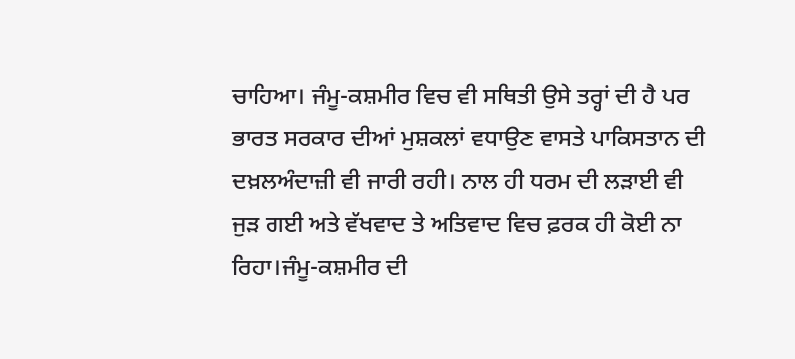ਚਾਹਿਆ। ਜੰਮੂ-ਕਸ਼ਮੀਰ ਵਿਚ ਵੀ ਸਥਿਤੀ ਉਸੇ ਤਰ੍ਹਾਂ ਦੀ ਹੈ ਪਰ ਭਾਰਤ ਸਰਕਾਰ ਦੀਆਂ ਮੁਸ਼ਕਲਾਂ ਵਧਾਉਣ ਵਾਸਤੇ ਪਾਕਿਸਤਾਨ ਦੀ ਦਖ਼ਲਅੰਦਾਜ਼ੀ ਵੀ ਜਾਰੀ ਰਹੀ। ਨਾਲ ਹੀ ਧਰਮ ਦੀ ਲੜਾਈ ਵੀ ਜੁੜ ਗਈ ਅਤੇ ਵੱਖਵਾਦ ਤੇ ਅਤਿਵਾਦ ਵਿਚ ਫ਼ਰਕ ਹੀ ਕੋਈ ਨਾ ਰਿਹਾ।ਜੰਮੂ-ਕਸ਼ਮੀਰ ਦੀ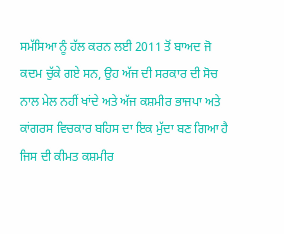ਸਮੱਸਿਆ ਨੂੰ ਹੱਲ ਕਰਨ ਲਈ 2011 ਤੋਂ ਬਾਅਦ ਜੋ ਕਦਮ ਚੁੱਕੇ ਗਏ ਸਨ, ਉਹ ਅੱਜ ਦੀ ਸਰਕਾਰ ਦੀ ਸੋਚ ਨਾਲ ਮੇਲ ਨਹੀਂ ਖਾਂਦੇ ਅਤੇ ਅੱਜ ਕਸ਼ਮੀਰ ਭਾਜਪਾ ਅਤੇ ਕਾਂਗਰਸ ਵਿਚਕਾਰ ਬਹਿਸ ਦਾ ਇਕ ਮੁੱਦਾ ਬਣ ਗਿਆ ਹੈ ਜਿਸ ਦੀ ਕੀਮਤ ਕਸ਼ਮੀਰ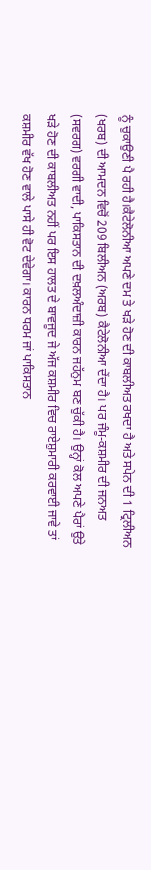ਨੂੰ ਚੁਕਾਉਣੀ ਪੈ ਰਹੀ ਹੈ।ਕੈਟੇਲੋਨੀਆ ਅਪਣੇ ਦਮ ਤੇ ਖੜੇ ਹੋਣ ਦੀ ਕਾਬਲੀਅਤ ਰਖਦਾ ਹੈ ਅਤੇ ਸਪੇਨ ਦੀ 1 ਟ੍ਰਿਲੀਅਨ (ਖਰਬ) ਦੀ ਆਮਦਨ ਵਿਚੋਂ 209 ਬਿਲੀਅਨ (ਅਰਬ) ਕੈਟੇਲੋਨੀਆ ਦੇਂਦਾ ਹੈ। ਪਰ ਜੰਮੂ-ਕਸ਼ਮੀਰ ਦੀ ਜਨਅਤ (ਸਵਰਗ) ਵਰਗੀ ਵਾਦੀ, ਪਾਕਿਸਤਾਨ ਦੀ ਦਖ਼ਲਅੰਦਾਜ਼ੀ ਕਾਰਨ ਜਹੱਨੁਮ ਬਣ ਚੁੱਕੀ ਹੈ। ਉਨ੍ਹਾਂ ਕੋਲ ਅਪਣੇ ਪੈਰਾਂ ਉਤੇ ਖੜੇ ਹੋਣ ਦੀ ਕਾਬਲੀਅਤ ਨਹੀਂ ਪਰ ਇਸ ਹਾਲਤ ਦੇ ਬਾਵਜੂਦ ਜੇ ਅੱਜ ਕਸ਼ਮੀਰ ਵਿਚ ਰਾਏਸ਼ੁਮਾਰੀ ਕਰਵਾਈ ਜਾਵੇ ਤਾਂ ਕਸ਼ਮੀਰ ਵੱਖ ਹੋਣ ਵਾਲੇ ਪਾਸੇ ਹੀ ਵੋਟ ਦੇਵੇਗਾ। ਕਾਰਨ ਧਰਮ ਜਾਂ ਪਾਕਿਸਤਾਨ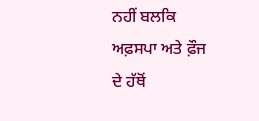ਨਹੀਂ ਬਲਕਿ ਅਫ਼ਸਪਾ ਅਤੇ ਫ਼ੌਜ ਦੇ ਹੱਥੋਂ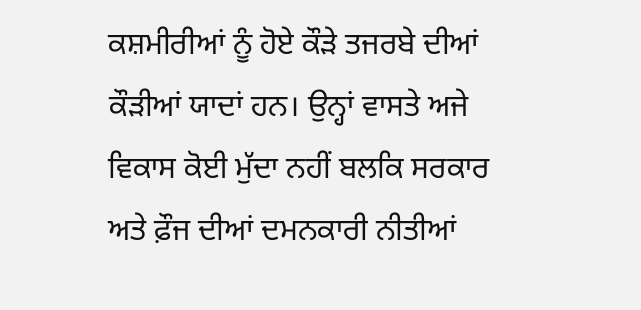ਕਸ਼ਮੀਰੀਆਂ ਨੂੰ ਹੋਏ ਕੌੜੇ ਤਜਰਬੇ ਦੀਆਂ ਕੌੜੀਆਂ ਯਾਦਾਂ ਹਨ। ਉਨ੍ਹਾਂ ਵਾਸਤੇ ਅਜੇ ਵਿਕਾਸ ਕੋਈ ਮੁੱਦਾ ਨਹੀਂ ਬਲਕਿ ਸਰਕਾਰ ਅਤੇ ਫ਼ੌਜ ਦੀਆਂ ਦਮਨਕਾਰੀ ਨੀਤੀਆਂ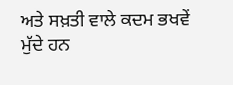ਅਤੇ ਸਖ਼ਤੀ ਵਾਲੇ ਕਦਮ ਭਖਵੇਂ ਮੁੱਦੇ ਹਨ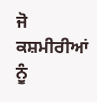ਜੋ ਕਸ਼ਮੀਰੀਆਂ ਨੂੰ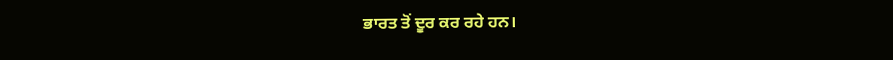ਭਾਰਤ ਤੋਂ ਦੂਰ ਕਰ ਰਹੇ ਹਨ।